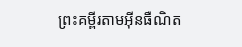ព្រះគម្ពីរតាមអ៊ីនធឺណិត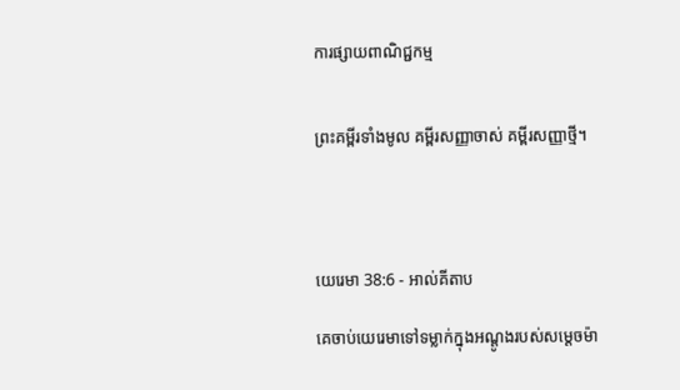ការផ្សាយពាណិជ្ជកម្ម


ព្រះគម្ពីរទាំងមូល គម្ពីរសញ្ញាចាស់ គម្ពីរសញ្ញាថ្មី។




យេរេមា 38:6 - អាល់គីតាប

គេចាប់យេរេមាទៅទម្លាក់ក្នុងអណ្ដូងរបស់សម្ដេចម៉ា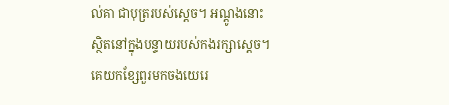ល់គា ជាបុត្ររបស់ស្ដេច។ អណ្ដូងនោះស្ថិតនៅក្នុងបន្ទាយរបស់កងរក្សាស្ដេច។ គេយកខ្សែ‌ពួរមកចងយេរេ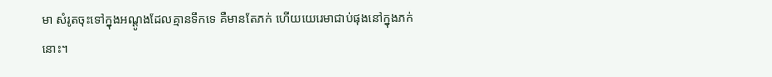មា សំរូតចុះទៅក្នុងអណ្ដូងដែលគ្មានទឹកទេ គឺមានតែភក់ ហើយយេរេមាជាប់ផុងនៅក្នុងភក់នោះ។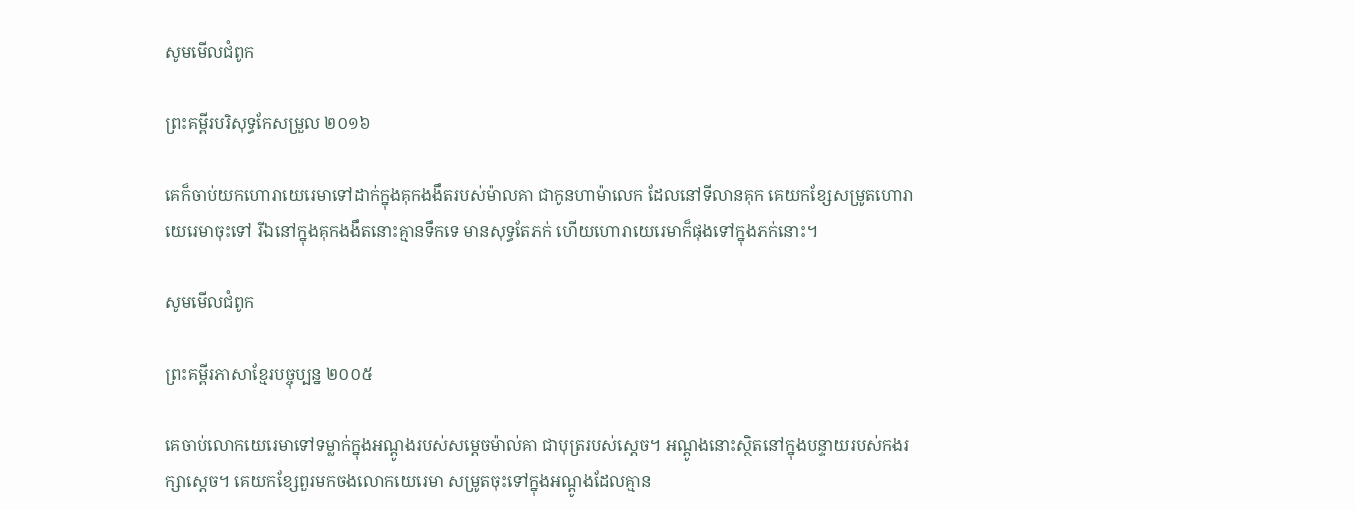សូមមើលជំពូក

ព្រះគម្ពីរបរិសុទ្ធកែសម្រួល ២០១៦

គេក៏ចាប់យកហោរាយេរេមាទៅដាក់ក្នុងគុកងងឹតរបស់ម៉ាលគា ជាកូនហាម៉ាលេក ដែលនៅទី‌លានគុក គេយកខ្សែសម្រូតហោរាយេរេមាចុះទៅ រីឯនៅក្នុងគុកងងឹតនោះគ្មានទឹកទេ មានសុទ្ធតែភក់ ហើយហោរាយេរេមាក៏ផុងទៅក្នុងភក់នោះ។

សូមមើលជំពូក

ព្រះគម្ពីរភាសាខ្មែរបច្ចុប្បន្ន ២០០៥

គេចាប់លោកយេរេមាទៅទម្លាក់ក្នុងអណ្ដូងរបស់សម្ដេចម៉ាល់គា ជាបុត្ររបស់ស្ដេច។ អណ្ដូងនោះស្ថិតនៅក្នុងបន្ទាយរបស់កងរក្សាស្ដេច។ គេយកខ្សែ‌ពួរមកចងលោកយេរេមា សម្រូតចុះទៅក្នុងអណ្ដូងដែលគ្មាន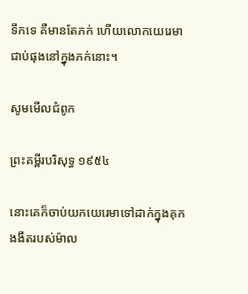ទឹកទេ គឺមានតែភក់ ហើយលោកយេរេមាជាប់ផុងនៅក្នុងភក់នោះ។

សូមមើលជំពូក

ព្រះគម្ពីរបរិសុទ្ធ ១៩៥៤

នោះគេក៏ចាប់យកយេរេមាទៅដាក់ក្នុងគុកងងឹតរបស់ម៉ាល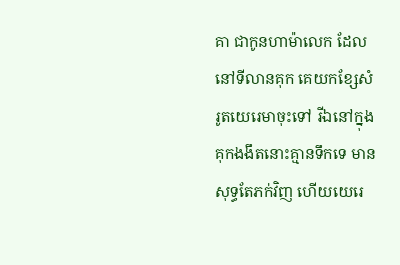គា ជាកូនហាម៉ាលេក ដែលនៅទីលានគុក គេយកខ្សែសំរូតយេរេមាចុះទៅ រីឯនៅក្នុងគុកងងឹតនោះគ្មានទឹកទេ មានសុទ្ធតែភក់វិញ ហើយយេរេ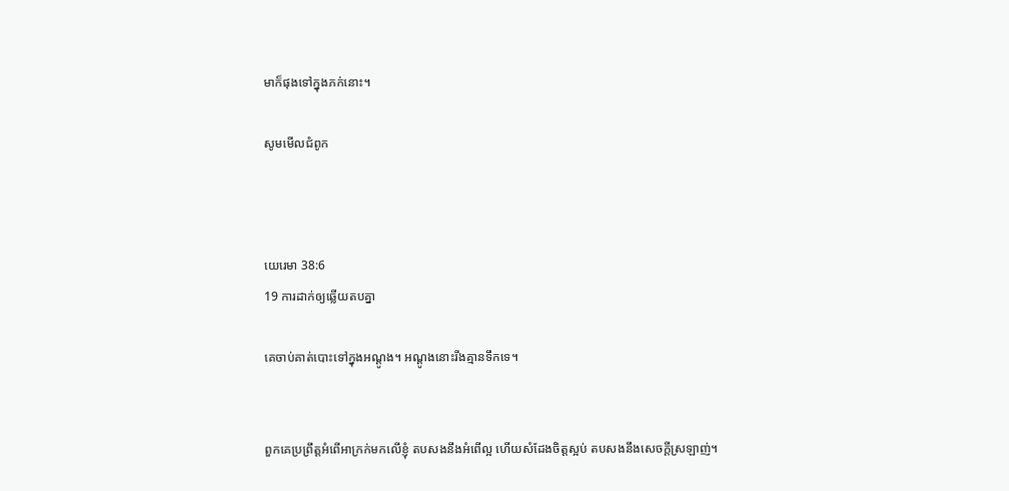មាក៏ផុងទៅក្នុងភក់នោះ។

សូមមើលជំពូក



យេរេមា 38:6
19 ការដាក់ឲ្យឆ្លើយតបគ្នា

គេចាប់គាត់បោះទៅក្នុងអណ្តូង។ អណ្តូងនោះរីងគ្មានទឹកទេ។


ពួកគេប្រព្រឹត្តអំពើអាក្រក់មកលើខ្ញុំ តបសងនឹងអំពើល្អ ហើយសំដែងចិត្តស្អប់ តបសងនឹងសេចក្ដីស្រឡាញ់។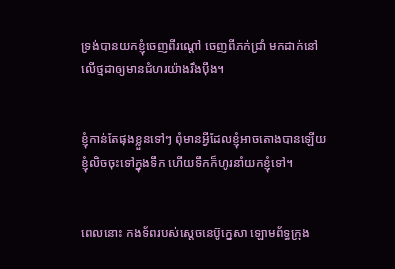ទ្រង់បានយកខ្ញុំចេញពីរណ្ដៅ ចេញពីភក់ជ្រាំ មកដាក់នៅលើថ្ម‌ដាឲ្យមានជំហរយ៉ាងរឹង‌ប៉ឹង។


ខ្ញុំកាន់តែផុងខ្លួនទៅៗ ពុំមានអ្វីដែលខ្ញុំអាចតោងបានឡើយ ខ្ញុំលិចចុះទៅក្នុងទឹក ហើយទឹកក៏ហូរនាំយកខ្ញុំទៅ។


ពេលនោះ កង‌ទ័ពរបស់ស្តេចនេប៊ូ‌ក្នេសា ឡោម‌ព័ទ្ធក្រុង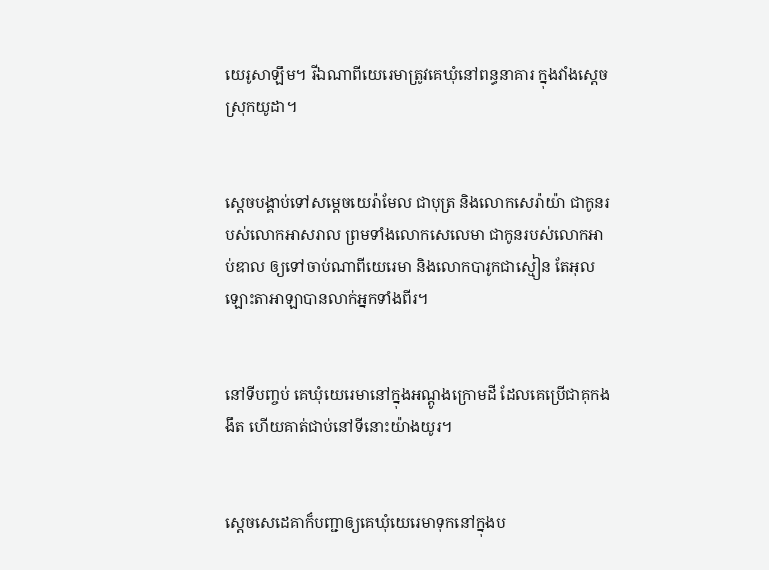យេរូ‌សាឡឹម។ រីឯណាពីយេរេមាត្រូវគេឃុំនៅពន្ធ‌នាគារ ក្នុងវាំងស្ដេចស្រុកយូដា។


ស្តេចបង្គាប់ទៅសម្ដេចយេរ៉ា‌មែល ជាបុត្រ និងលោកសេរ៉ាយ៉ា ជាកូនរបស់លោកអាស‌រាល ព្រមទាំងលោកសេលេ‌មា ជាកូនរបស់លោកអាប់‌ឌាល ឲ្យទៅចាប់ណាពីយេរេមា និងលោកបារូកជាស្មៀន តែអុលឡោះ‌តាអាឡាបានលាក់អ្នកទាំងពីរ។


នៅទីបញ្ចប់ គេឃុំយេរេមានៅក្នុងអណ្ដូងក្រោមដី ដែលគេប្រើជាគុកងងឹត ហើយគាត់ជាប់នៅទីនោះយ៉ាងយូរ។


ស្តេចសេដេ‌គាក៏បញ្ជាឲ្យគេឃុំយេរេមាទុកនៅក្នុងប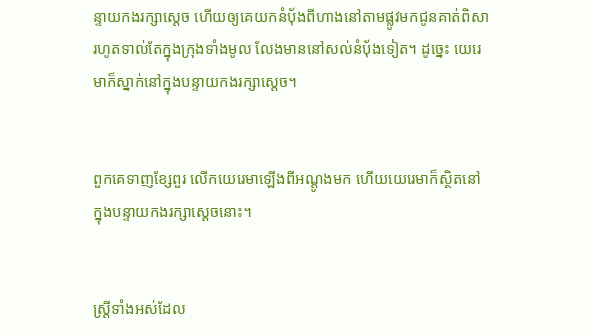ន្ទាយកងរក្សាស្ដេច ហើយឲ្យគេយកនំបុ័ងពីហាងនៅតាមផ្លូវមកជូនគាត់ពិសា រហូតទាល់តែក្នុងក្រុងទាំងមូល លែងមាននៅសល់នំបុ័ងទៀត។ ដូច្នេះ យេរេមាក៏ស្នាក់នៅក្នុងបន្ទាយកងរក្សាស្ដេច។


ពួកគេទាញខ្សែ‌ពួរ លើកយេរេមាឡើងពីអណ្ដូងមក ហើយយេរេមាក៏ស្ថិតនៅក្នុងបន្ទាយកងរក្សាស្ដេចនោះ។


ស្ត្រីទាំងអស់ដែល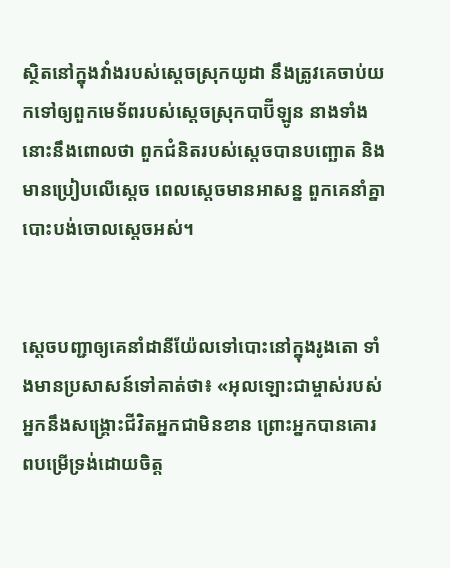ស្ថិតនៅក្នុងវាំងរបស់ស្ដេចស្រុកយូដា នឹងត្រូវគេចាប់យកទៅឲ្យពួកមេ‌ទ័ពរបស់ស្ដេចស្រុកបាប៊ី‌ឡូន នាងទាំងនោះនឹងពោលថា ពួកជំនិតរបស់ស្តេចបានបញ្ឆោត និងមានប្រៀបលើស្តេច ពេលស្តេចមានអាសន្ន ពួកគេនាំគ្នាបោះបង់ចោលស្តេចអស់។


ស្តេចបញ្ជាឲ្យគេនាំដានី‌យ៉ែលទៅបោះនៅក្នុងរូងតោ ទាំងមានប្រសាសន៍ទៅគាត់ថា៖ «អុលឡោះជាម្ចាស់របស់អ្នកនឹងសង្គ្រោះជីវិតអ្នកជាមិនខាន ព្រោះអ្នកបានគោរពបម្រើទ្រង់ដោយចិត្ត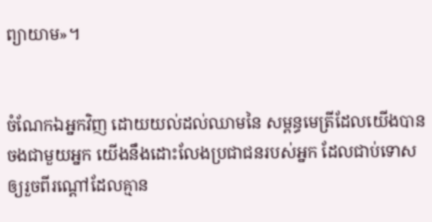ព្យាយាម»។


ចំណែកឯអ្នកវិញ ដោយយល់ដល់ឈាមនៃ សម្ពន្ធ‌មេត្រីដែលយើងបានចងជាមួយអ្នក យើងនឹងដោះលែងប្រជា‌ជនរបស់អ្នក ដែលជាប់ទោស ឲ្យរួចពីរណ្ដៅដែលគ្មាន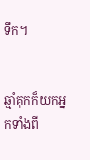ទឹក។


ឆ្មាំគុកក៏យកអ្នកទាំងពី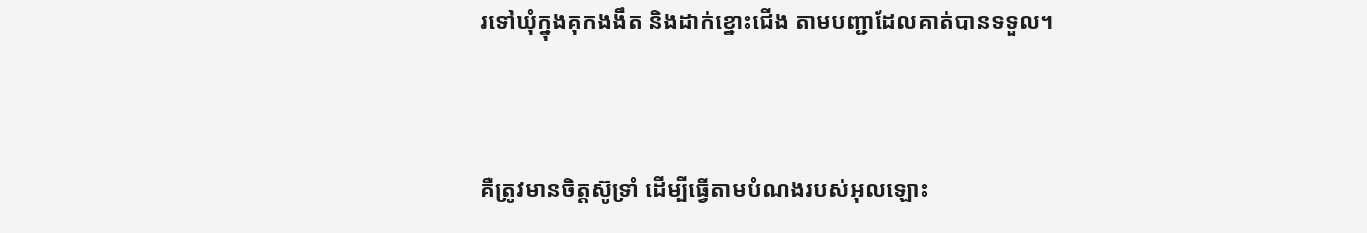រទៅឃុំក្នុងគុកងងឹត និងដាក់ខ្នោះជើង តាមបញ្ជាដែលគាត់បានទទួល។


គឺត្រូវមានចិត្ដស៊ូទ្រាំ ដើម្បីធ្វើតាមបំណងរបស់អុលឡោះ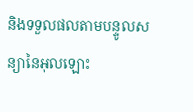និងទទួលផលតាមបន្ទូលសន្យានៃអុលឡោះ